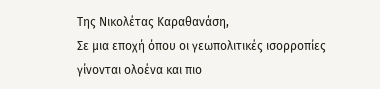Της Νικολέτας Καραθανάση,
Σε μια εποχή όπου οι γεωπολιτικές ισορροπίες γίνονται ολοένα και πιο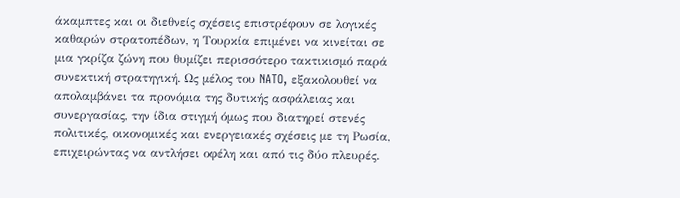άκαμπτες και οι διεθνείς σχέσεις επιστρέφουν σε λογικές καθαρών στρατοπέδων, η Τουρκία επιμένει να κινείται σε μια γκρίζα ζώνη που θυμίζει περισσότερο τακτικισμό παρά συνεκτική στρατηγική. Ως μέλος του NATO, εξακολουθεί να απολαμβάνει τα προνόμια της δυτικής ασφάλειας και συνεργασίας, την ίδια στιγμή όμως που διατηρεί στενές πολιτικές, οικονομικές και ενεργειακές σχέσεις με τη Ρωσία, επιχειρώντας να αντλήσει οφέλη και από τις δύο πλευρές.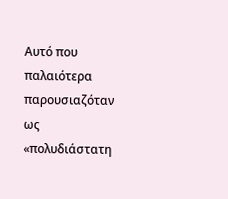Αυτό που παλαιότερα παρουσιαζόταν ως «πολυδιάστατη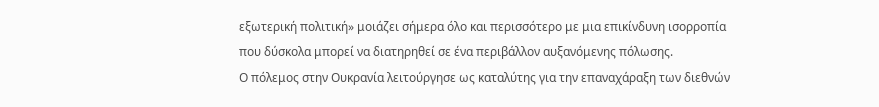εξωτερική πολιτική» μοιάζει σήμερα όλο και περισσότερο με μια επικίνδυνη ισορροπία που δύσκολα μπορεί να διατηρηθεί σε ένα περιβάλλον αυξανόμενης πόλωσης.
Ο πόλεμος στην Ουκρανία λειτούργησε ως καταλύτης για την επαναχάραξη των διεθνών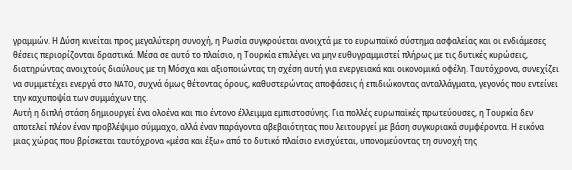γραμμών. Η Δύση κινείται προς μεγαλύτερη συνοχή, η Ρωσία συγκρούεται ανοιχτά με το ευρωπαϊκό σύστημα ασφαλείας και οι ενδιάμεσες θέσεις περιορίζονται δραστικά. Μέσα σε αυτό το πλαίσιο, η Τουρκία επιλέγει να μην ευθυγραμμιστεί πλήρως με τις δυτικές κυρώσεις, διατηρώντας ανοιχτούς διαύλους με τη Μόσχα και αξιοποιώντας τη σχέση αυτή για ενεργειακά και οικονομικά οφέλη. Ταυτόχρονα, συνεχίζει να συμμετέχει ενεργά στο NATO, συχνά όμως θέτοντας όρους, καθυστερώντας αποφάσεις ή επιδιώκοντας ανταλλάγματα, γεγονός που εντείνει την καχυποψία των συμμάχων της.
Αυτή η διπλή στάση δημιουργεί ένα ολοένα και πιο έντονο έλλειμμα εμπιστοσύνης. Για πολλές ευρωπαϊκές πρωτεύουσες, η Τουρκία δεν αποτελεί πλέον έναν προβλέψιμο σύμμαχο, αλλά έναν παράγοντα αβεβαιότητας που λειτουργεί με βάση συγκυριακά συμφέροντα. Η εικόνα μιας χώρας που βρίσκεται ταυτόχρονα «μέσα και έξω» από το δυτικό πλαίσιο ενισχύεται, υπονομεύοντας τη συνοχή της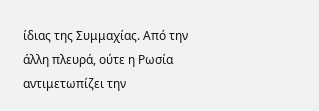ίδιας της Συμμαχίας. Από την άλλη πλευρά, ούτε η Ρωσία αντιμετωπίζει την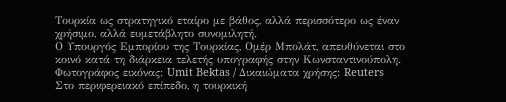Τουρκία ως στρατηγικό εταίρο με βάθος, αλλά περισσότερο ως έναν χρήσιμο, αλλά ευμετάβλητο συνομιλητή.
Ο Υπουργός Εμπορίου της Τουρκίας, Ομέρ Μπολάτ, απευθύνεται στο κοινό κατά τη διάρκεια τελετής υπογραφής στην Κωνσταντινούπολη. Φωτογράφος εικόνας: Umit Bektas / Δικαιώματα χρήσης: Reuters
Στο περιφερειακό επίπεδο, η τουρκική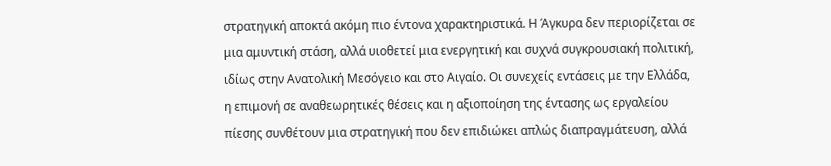στρατηγική αποκτά ακόμη πιο έντονα χαρακτηριστικά. Η Άγκυρα δεν περιορίζεται σε μια αμυντική στάση, αλλά υιοθετεί μια ενεργητική και συχνά συγκρουσιακή πολιτική, ιδίως στην Ανατολική Μεσόγειο και στο Αιγαίο. Οι συνεχείς εντάσεις με την Ελλάδα, η επιμονή σε αναθεωρητικές θέσεις και η αξιοποίηση της έντασης ως εργαλείου πίεσης συνθέτουν μια στρατηγική που δεν επιδιώκει απλώς διαπραγμάτευση, αλλά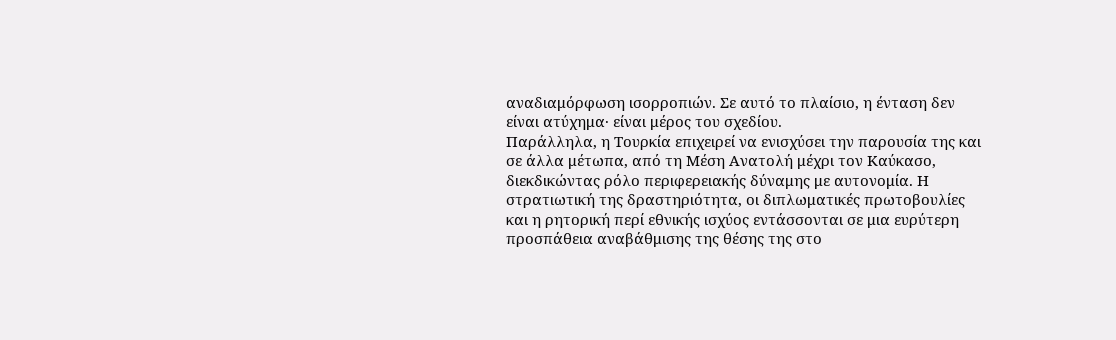αναδιαμόρφωση ισορροπιών. Σε αυτό το πλαίσιο, η ένταση δεν είναι ατύχημα· είναι μέρος του σχεδίου.
Παράλληλα, η Τουρκία επιχειρεί να ενισχύσει την παρουσία της και σε άλλα μέτωπα, από τη Μέση Ανατολή μέχρι τον Καύκασο, διεκδικώντας ρόλο περιφερειακής δύναμης με αυτονομία. Η στρατιωτική της δραστηριότητα, οι διπλωματικές πρωτοβουλίες και η ρητορική περί εθνικής ισχύος εντάσσονται σε μια ευρύτερη προσπάθεια αναβάθμισης της θέσης της στο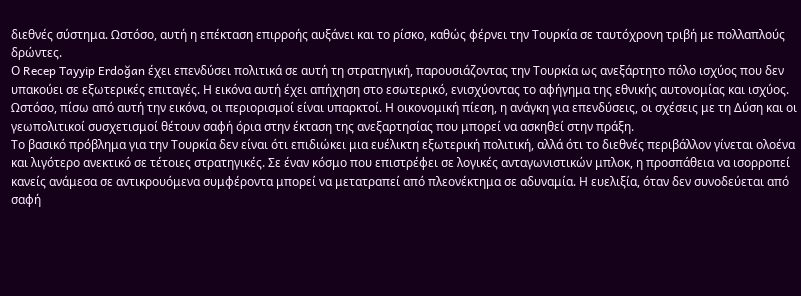διεθνές σύστημα. Ωστόσο, αυτή η επέκταση επιρροής αυξάνει και το ρίσκο, καθώς φέρνει την Τουρκία σε ταυτόχρονη τριβή με πολλαπλούς δρώντες.
Ο Recep Tayyip Erdoğan έχει επενδύσει πολιτικά σε αυτή τη στρατηγική, παρουσιάζοντας την Τουρκία ως ανεξάρτητο πόλο ισχύος που δεν υπακούει σε εξωτερικές επιταγές. Η εικόνα αυτή έχει απήχηση στο εσωτερικό, ενισχύοντας το αφήγημα της εθνικής αυτονομίας και ισχύος. Ωστόσο, πίσω από αυτή την εικόνα, οι περιορισμοί είναι υπαρκτοί. Η οικονομική πίεση, η ανάγκη για επενδύσεις, οι σχέσεις με τη Δύση και οι γεωπολιτικοί συσχετισμοί θέτουν σαφή όρια στην έκταση της ανεξαρτησίας που μπορεί να ασκηθεί στην πράξη.
Το βασικό πρόβλημα για την Τουρκία δεν είναι ότι επιδιώκει μια ευέλικτη εξωτερική πολιτική, αλλά ότι το διεθνές περιβάλλον γίνεται ολοένα και λιγότερο ανεκτικό σε τέτοιες στρατηγικές. Σε έναν κόσμο που επιστρέφει σε λογικές ανταγωνιστικών μπλοκ, η προσπάθεια να ισορροπεί κανείς ανάμεσα σε αντικρουόμενα συμφέροντα μπορεί να μετατραπεί από πλεονέκτημα σε αδυναμία. Η ευελιξία, όταν δεν συνοδεύεται από σαφή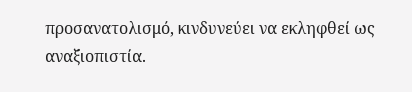προσανατολισμό, κινδυνεύει να εκληφθεί ως αναξιοπιστία.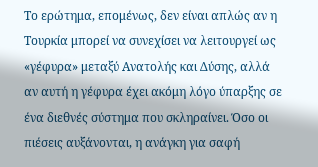Το ερώτημα, επομένως, δεν είναι απλώς αν η Τουρκία μπορεί να συνεχίσει να λειτουργεί ως «γέφυρα» μεταξύ Ανατολής και Δύσης, αλλά αν αυτή η γέφυρα έχει ακόμη λόγο ύπαρξης σε ένα διεθνές σύστημα που σκληραίνει. Όσο οι πιέσεις αυξάνονται, η ανάγκη για σαφή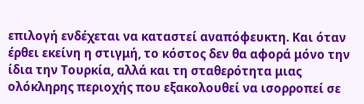επιλογή ενδέχεται να καταστεί αναπόφευκτη. Και όταν έρθει εκείνη η στιγμή, το κόστος δεν θα αφορά μόνο την ίδια την Τουρκία, αλλά και τη σταθερότητα μιας ολόκληρης περιοχής που εξακολουθεί να ισορροπεί σε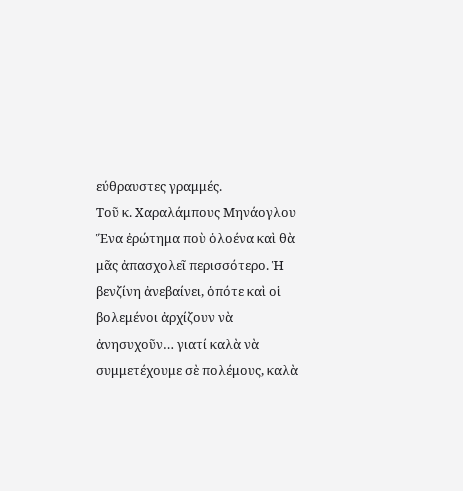εύθραυστες γραμμές.
Τοῦ κ. Χαραλάμπους Μηνάογλου
Ἕνα ἐρώτημα ποὺ ὁλοένα καὶ θὰ μᾶς ἀπασχολεῖ περισσότερο. Ἡ βενζίνη ἀνεβαίνει, ὁπότε καὶ οἱ βολεμένοι ἀρχίζουν νὰ ἀνησυχοῦν… γιατί καλὰ νὰ συμμετέχουμε σὲ πολέμους, καλὰ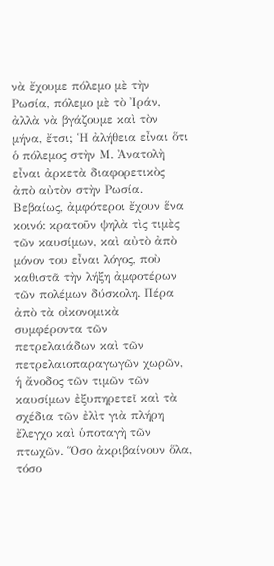νὰ ἔχουμε πόλεμο μὲ τὴν Ρωσία, πόλεμο μὲ τὸ Ἰράν, ἀλλὰ νὰ βγάζουμε καὶ τὸν μήνα, ἔτσι; Ἡ ἀλήθεια εἶναι ὅτι ὁ πόλεμος στὴν Μ. Ἀνατολὴ εἶναι ἀρκετὰ διαφορετικὸς ἀπὸ αὐτὸν στὴν Ρωσία. Βεβαίως, ἀμφότεροι ἔχουν ἕνα κοινό: κρατοῦν ψηλὰ τὶς τιμὲς τῶν καυσίμων, καὶ αὐτὸ ἀπὸ μόνον του εἶναι λόγος, ποὺ καθιστᾶ τὴν λήξη ἀμφοτέρων τῶν πολέμων δύσκολη. Πέρα ἀπὸ τὰ οἰκονομικὰ συμφέροντα τῶν πετρελαιάδων καὶ τῶν πετρελαιοπαραγωγῶν χωρῶν, ἡ ἄνοδος τῶν τιμῶν τῶν καυσίμων ἐξυπηρετεῖ καὶ τὰ σχέδια τῶν ἐλὶτ γιὰ πλήρη ἔλεγχο καὶ ὑποταγὴ τῶν πτωχῶν. Ὅσο ἀκριβαίνουν ὅλα, τόσο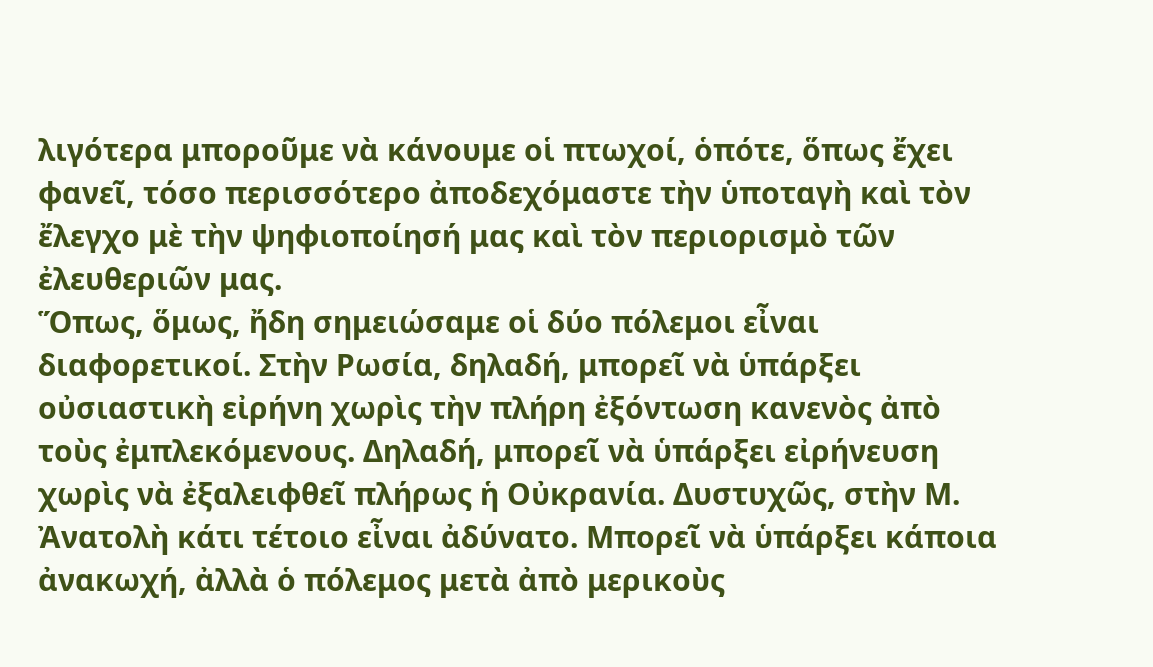λιγότερα μποροῦμε νὰ κάνουμε οἱ πτωχοί, ὁπότε, ὅπως ἔχει φανεῖ, τόσο περισσότερο ἀποδεχόμαστε τὴν ὑποταγὴ καὶ τὸν ἔλεγχο μὲ τὴν ψηφιοποίησή μας καὶ τὸν περιορισμὸ τῶν ἐλευθεριῶν μας.
Ὅπως, ὅμως, ἤδη σημειώσαμε οἱ δύο πόλεμοι εἶναι διαφορετικοί. Στὴν Ρωσία, δηλαδή, μπορεῖ νὰ ὑπάρξει οὐσιαστικὴ εἰρήνη χωρὶς τὴν πλήρη ἐξόντωση κανενὸς ἀπὸ τοὺς ἐμπλεκόμενους. Δηλαδή, μπορεῖ νὰ ὑπάρξει εἰρήνευση χωρὶς νὰ ἐξαλειφθεῖ πλήρως ἡ Οὐκρανία. Δυστυχῶς, στὴν Μ. Ἀνατολὴ κάτι τέτοιο εἶναι ἀδύνατο. Μπορεῖ νὰ ὑπάρξει κάποια ἀνακωχή, ἀλλὰ ὁ πόλεμος μετὰ ἀπὸ μερικοὺς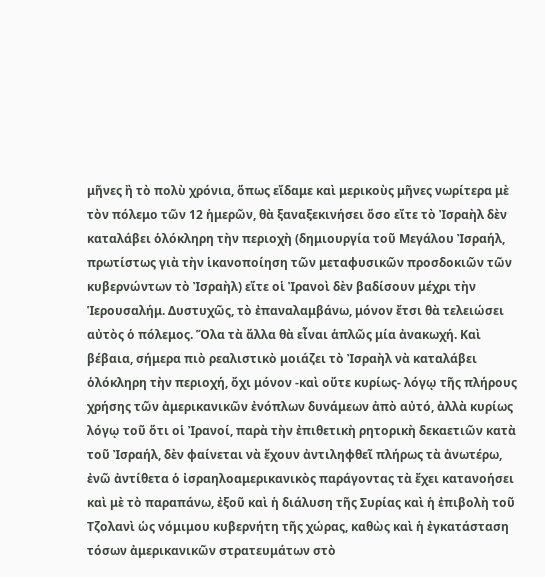μῆνες ἢ τὸ πολὺ χρόνια, ὅπως εἴδαμε καὶ μερικοὺς μῆνες νωρίτερα μὲ τὸν πόλεμο τῶν 12 ἡμερῶν, θὰ ξαναξεκινήσει ὅσο εἴτε τὸ Ἰσραὴλ δὲν καταλάβει ὁλόκληρη τὴν περιοχὴ (δημιουργία τοῦ Μεγάλου Ἰσραήλ, πρωτίστως γιὰ τὴν ἱκανοποίηση τῶν μεταφυσικῶν προσδοκιῶν τῶν κυβερνώντων τὸ Ἰσραὴλ) εἴτε οἱ Ἰρανοὶ δὲν βαδίσουν μέχρι τὴν Ἱερουσαλήμ. Δυστυχῶς, τὸ ἐπαναλαμβάνω, μόνον ἔτσι θὰ τελειώσει αὐτὸς ὁ πόλεμος. Ὅλα τὰ ἄλλα θὰ εἶναι ἁπλῶς μία ἀνακωχή. Καὶ βέβαια, σήμερα πιὸ ρεαλιστικὸ μοιάζει τὸ Ἰσραὴλ νὰ καταλάβει ὁλόκληρη τὴν περιοχή, ὄχι μόνον -καὶ οὔτε κυρίως- λόγῳ τῆς πλήρους χρήσης τῶν ἀμερικανικῶν ἐνόπλων δυνάμεων ἀπὸ αὐτό, ἀλλὰ κυρίως λόγῳ τοῦ ὅτι οἱ Ἰρανοί, παρὰ τὴν ἐπιθετικὴ ρητορικὴ δεκαετιῶν κατὰ τοῦ Ἰσραήλ, δὲν φαίνεται νὰ ἔχουν ἀντιληφθεῖ πλήρως τὰ ἀνωτέρω, ἐνῶ ἀντίθετα ὁ ἰσραηλοαμερικανικὸς παράγοντας τὰ ἔχει κατανοήσει καὶ μὲ τὸ παραπάνω, ἐξοῦ καὶ ἡ διάλυση τῆς Συρίας καὶ ἡ ἐπιβολὴ τοῦ Τζολανὶ ὡς νόμιμου κυβερνήτη τῆς χώρας, καθὼς καὶ ἡ ἐγκατάσταση τόσων ἀμερικανικῶν στρατευμάτων στὸ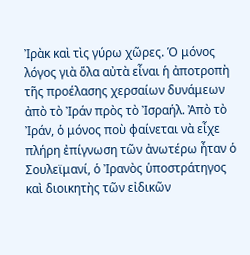Ἰρὰκ καὶ τὶς γύρω χῶρες. Ὁ μόνος λόγος γιὰ ὅλα αὐτὰ εἶναι ἡ ἀποτροπὴ τῆς προέλασης χερσαίων δυνάμεων ἀπὸ τὸ Ἰράν πρὸς τὸ Ἰσραήλ. Ἀπὸ τὸ Ἰράν, ὁ μόνος ποὺ φαίνεται νὰ εἶχε πλήρη ἐπίγνωση τῶν ἀνωτέρω ἦταν ὁ Σουλεϊμανί, ὁ Ἰρανὸς ὑποστράτηγος καὶ διοικητὴς τῶν εἰδικῶν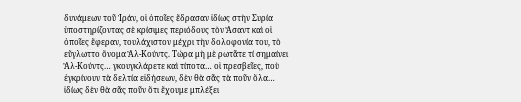δυνάμεων τοῦ Ἰράν, οἱ ὁποῖες ἔδρασαν ἰδίως στὴν Συρία ὑποστηρίζοντας σὲ κρίσιμες περιόδους τὸν Ἄσαντ καὶ οἱ ὁποῖες ἔφεραν, τουλάχιστον μέχρι τὴν δολοφονία του, τὸ εὔγλωττο ὄνομα Ἂλ-Κούντς. Τώρα μὴ μὲ ρωτᾶτε τί σημαίνει Ἂλ-Κούντς… γκουγκλάρετε καὶ τίποτα… οἱ πρεσβεῖες, ποὺ ἐγκρίνουν τὰ δελτία εἰδήσεων, δὲν θὰ σᾶς τὰ ποῦν ὅλα… ἰδίως δὲν θὰ σᾶς ποῦν ὅτι ἔχουμε μπλέξει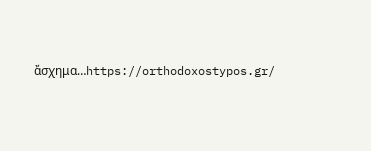ἄσχημα…https://orthodoxostypos.gr/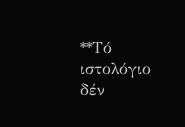**Τό ιστολόγιο δέν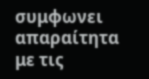συμφωνει απαραίτητα με τις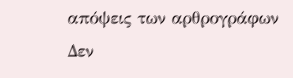απόψεις των αρθρογράφων
Δεν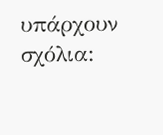υπάρχουν σχόλια: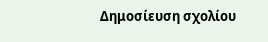Δημοσίευση σχολίου